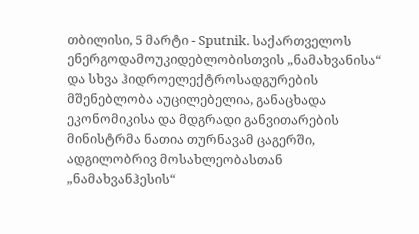თბილისი, 5 მარტი - Sputnik. საქართველოს ენერგოდამოუკიდებლობისთვის „ნამახვანისა“ და სხვა ჰიდროელექტროსადგურების მშენებლობა აუცილებელია, განაცხადა ეკონომიკისა და მდგრადი განვითარების მინისტრმა ნათია თურნავამ ცაგერში, ადგილობრივ მოსახლეობასთან „ნამახვანჰესის“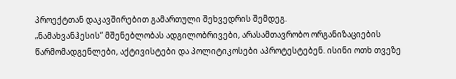პროექტთან დაკავშირებით გამართული შეხვედრის შემდეგ.
„ნამახვანჰესის“ მშენებლობას ადგილობრივები, არასამთავრობო ორგანიზაციების წარმომადგენლები, აქტივისტები და პოლიტიკოსები აპროტესტებენ. ისინი ოთხ თვეზე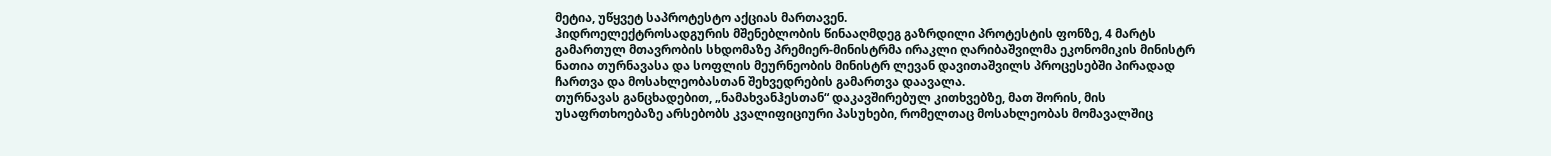მეტია, უწყვეტ საპროტესტო აქციას მართავენ.
ჰიდროელექტროსადგურის მშენებლობის წინააღმდეგ გაზრდილი პროტესტის ფონზე, 4 მარტს გამართულ მთავრობის სხდომაზე პრემიერ-მინისტრმა ირაკლი ღარიბაშვილმა ეკონომიკის მინისტრ ნათია თურნავასა და სოფლის მეურნეობის მინისტრ ლევან დავითაშვილს პროცესებში პირადად ჩართვა და მოსახლეობასთან შეხვედრების გამართვა დაავალა.
თურნავას განცხადებით, „ნამახვანჰესთან“ დაკავშირებულ კითხვებზე, მათ შორის, მის უსაფრთხოებაზე არსებობს კვალიფიციური პასუხები, რომელთაც მოსახლეობას მომავალშიც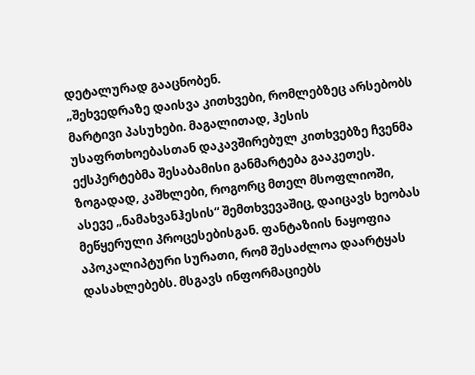დეტალურად გააცნობენ.
„შეხვედრაზე დაისვა კითხვები, რომლებზეც არსებობს მარტივი პასუხები. მაგალითად, ჰესის უსაფრთხოებასთან დაკავშირებულ კითხვებზე ჩვენმა ექსპერტებმა შესაბამისი განმარტება გააკეთეს. ზოგადად, კაშხლები, როგორც მთელ მსოფლიოში, ასევე „ნამახვანჰესის“ შემთხვევაშიც, დაიცავს ხეობას მეწყერული პროცესებისგან. ფანტაზიის ნაყოფია აპოკალიპტური სურათი, რომ შესაძლოა დაარტყას დასახლებებს. მსგავს ინფორმაციებს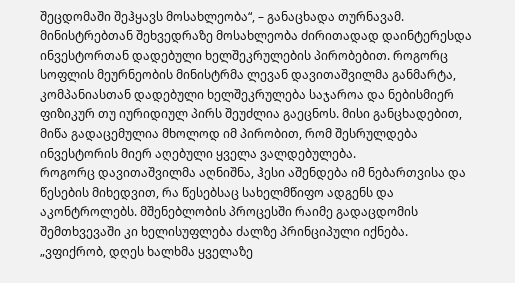შეცდომაში შეჰყავს მოსახლეობა“, – განაცხადა თურნავამ.
მინისტრებთან შეხვედრაზე მოსახლეობა ძირითადად დაინტერესდა ინვესტორთან დადებული ხელშეკრულების პირობებით. როგორც სოფლის მეურნეობის მინისტრმა ლევან დავითაშვილმა განმარტა, კომპანიასთან დადებული ხელშეკრულება საჯაროა და ნებისმიერ ფიზიკურ თუ იურიდიულ პირს შეუძლია გაეცნოს. მისი განცხადებით, მიწა გადაცემულია მხოლოდ იმ პირობით, რომ შესრულდება ინვესტორის მიერ აღებული ყველა ვალდებულება.
როგორც დავითაშვილმა აღნიშნა, ჰესი აშენდება იმ ნებართვისა და წესების მიხედვით, რა წესებსაც სახელმწიფო ადგენს და აკონტროლებს. მშენებლობის პროცესში რაიმე გადაცდომის შემთხვევაში კი ხელისუფლება ძალზე პრინციპული იქნება.
„ვფიქრობ, დღეს ხალხმა ყველაზე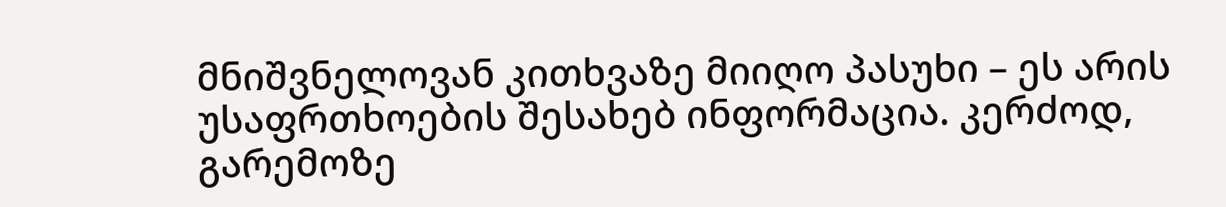მნიშვნელოვან კითხვაზე მიიღო პასუხი – ეს არის უსაფრთხოების შესახებ ინფორმაცია. კერძოდ, გარემოზე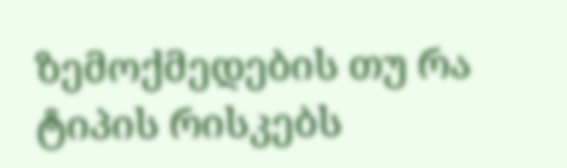ზემოქმედების თუ რა ტიპის რისკებს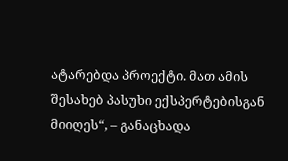ატარებდა პროექტი. მათ ამის შესახებ პასუხი ექსპერტებისგან მიიღეს“, – განაცხადა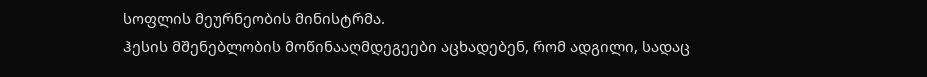სოფლის მეურნეობის მინისტრმა.
ჰესის მშენებლობის მოწინააღმდეგეები აცხადებენ, რომ ადგილი, სადაც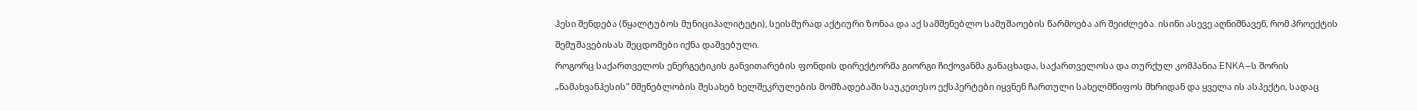ჰესი შენდება (წყალტუბოს მუნიციპალიტეტი), სეისმურად აქტიური ზონაა და აქ სამშენებლო სამუშაოების წარმოება არ შეიძლება. ისინი ასევე აღნიშნავენ, რომ პროექტის შემუშავებისას შეცდომები იქნა დაშვებული.
როგორც საქართველოს ენერგეტიკის განვითარების ფონდის დირექტორმა გიორგი ჩიქოვანმა განაცხადა, საქართველოსა და თურქულ კომპანია ENKA–ს შორის „ნამახვანჰესის“ მშენებლობის შესახებ ხელშეკრულების მომზადებაში საუკეთესო ექსპერტები იყვნენ ჩართული სახელმწიფოს მხრიდან და ყველა ის ასპექტი, სადაც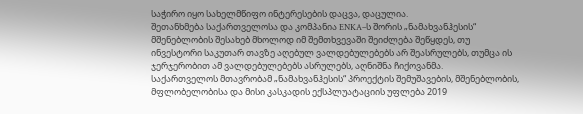საჭირო იყო სახელმწიფო ინტერესების დაცვა, დაცულია.
შეთანხმება საქართველოსა და კომპანია ENKA–ს შორის „ნამახვანჰესის“ მშენებლობის შესახებ მხოლოდ იმ შემთხვევაში შეიძლება შეწყდეს, თუ ინვესტორი საკუთარ თავზე აღებულ ვალდებულებებს არ შეასრულებს, თუმცა ის ჯერჯერობით ამ ვალდებულებებს ასრულებს, აღნიშნა ჩიქოვანმა.
საქართველოს მთავრობამ „ნამახვანჰესის“ პროექტის შემუშავების, მშენებლობის, მფლობელობისა და მისი კასკადის ექსპლუატაციის უფლება 2019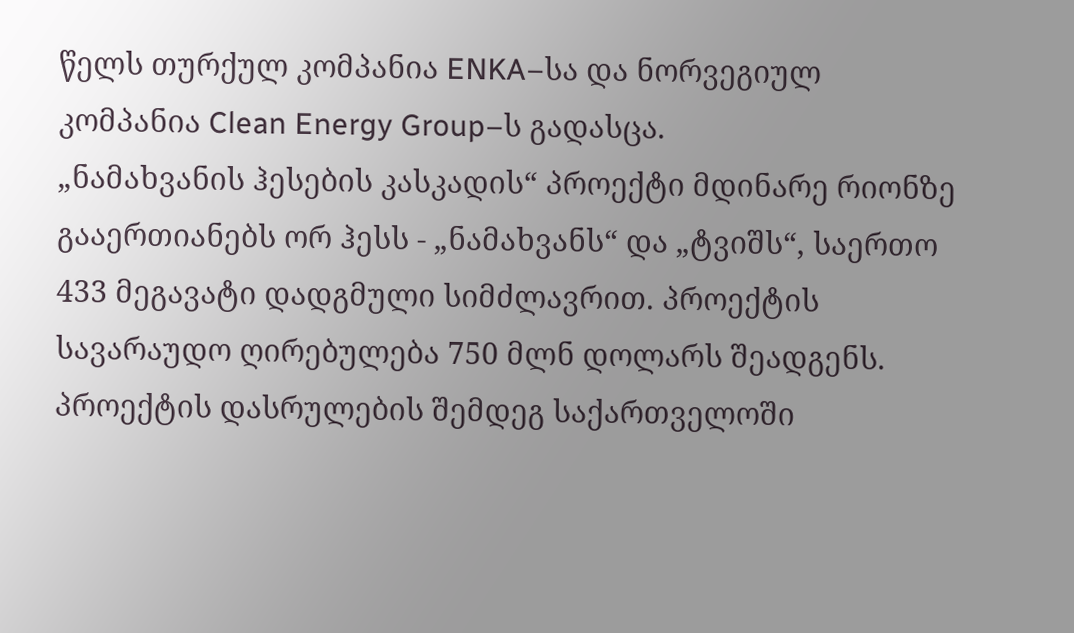წელს თურქულ კომპანია ENKA–სა და ნორვეგიულ კომპანია Clean Energy Group–ს გადასცა.
„ნამახვანის ჰესების კასკადის“ პროექტი მდინარე რიონზე გააერთიანებს ორ ჰესს - „ნამახვანს“ და „ტვიშს“, საერთო 433 მეგავატი დადგმული სიმძლავრით. პროექტის სავარაუდო ღირებულება 750 მლნ დოლარს შეადგენს. პროექტის დასრულების შემდეგ საქართველოში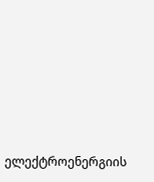ელექტროენერგიის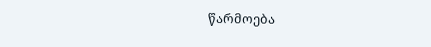წარმოება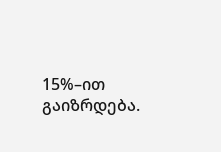15%–ით გაიზრდება.